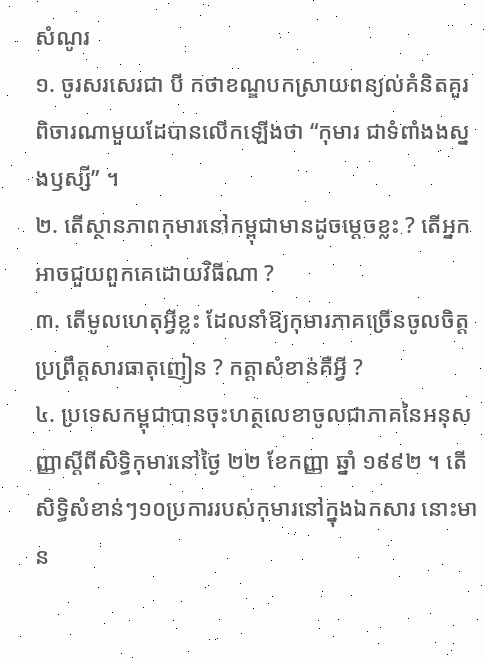សំណូរ
១. ចូរសរសេរជា បី កថាខណ្ឌបកស្រាយពន្យល់គំនិតគួរពិចារណាមួយដែបានលើកឡើងថា “កុមារ ជាទំពាំងងស្នងឫស្សី” ។
២. តើស្ថានភាពកុមារនៅកម្ពុជាមានដូចម្តេចខ្លះ ? តើអ្នកអាចជួយពួកគេដោយវិធីណា ?
៣. តើមូលហេតុអ្វីខ្លះ ដែលនាំឱ្យកុមារភាគច្រើនចូលចិត្តប្រព្រឹត្តសារធាតុញៀន ? កត្តាសំខាន់គឺអ្វី ?
៤. ប្រទេសកម្ពុជាបានចុះហត្ថលេខាចូលជាភាគនៃអនុសញ្ញាស្តីពីសិទ្ធិកុមារនៅថ្ងៃ ២២ ខែកញ្ញា ឆ្នាំ ១៩៩២ ។ តើសិទ្ធិសំខាន់ៗ១០ប្រការរបស់កុមារនៅក្នុងឯកសារ នោះមាន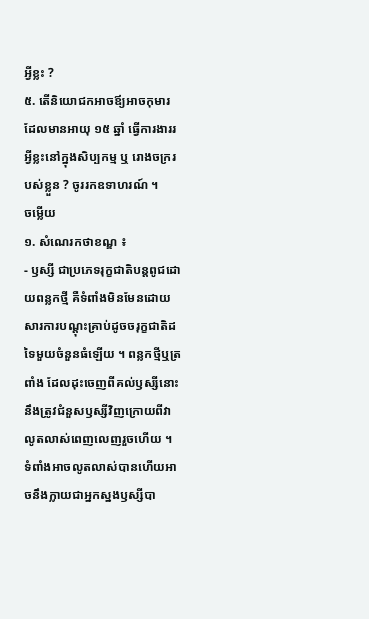អ្វីខ្លះ ?
៥. តើនិយោជកអាចឪ្យអាចកុមារដែលមានអាយុ ១៥ ឆ្នាំ ធ្វើការងាររអ្វីខ្លះនៅក្នុងសិប្បកម្ម ឬ រោងចក្ររបស់ខ្លួន ? ចូររកឧទាហរណ៍ ។
ចម្លើយ
១. សំណេរកថាខណ្ឌ ៖
- ឫស្សី ជាប្រភេទរុក្ខជាតិបន្តពូជដោយពន្លកថ្មី គឺទំពាំងមិនមែនដោយសារការបណ្តុះគ្រាប់ដូចចរុក្ខជាតិដទៃមួយចំនួនធំឡើយ ។ ពន្លកថ្មីឬត្រពាំង ដែលដុះចេញពីគល់ឫស្សីនោះនឹងត្រូវជំនួសឫស្សីវិញក្រោយពីវាលូតលាស់ពេញលេញរួចហើយ ។ ទំពាំងអាចលូតលាស់បានហើយអាចនឹងក្លាយជាអ្នកស្នងឫស្សីបា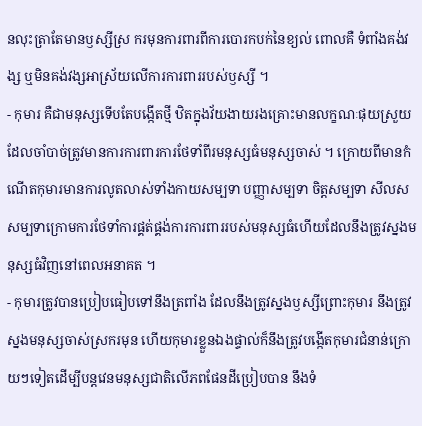នលុះត្រាតែមានឫស្សីស្រ ករមុនការពារពីការបោរកបក់នៃខ្យល់ ពោលគឺ ទំពាំងគង់វង្ស ឬមិនគង់វង្សអាស្រ័យលើការការពាររបស់ឫស្សី ។
- កុមារ គឺជាមនុស្សទើបតែបង្កើតថ្មី ឋិតក្នុងវ័យងាយរងគ្រោះមានលក្ខណៈផុយស្រួយដែលចាំបាច់ត្រូវមានការការពារការថែទាំពីរមនុស្សធំមនុស្សចាស់ ។ ក្រោយពីមានកំណើតកុមារមានការលូតលាស់ទាំងកាយសម្បទា បញ្ញាសម្បទា ចិត្តសម្បទា សីលសសម្បទាក្រោមការថែទាំការផ្គត់ផ្គង់ការការពាររបស់មនុស្សធំហើយដែលនឹងត្រូវស្នងមនុស្សធំវិញនៅពេលអនាគត ។
- កុមារត្រូវបានប្រៀបធៀបទៅនឹងត្រពាំង ដែលនឹងត្រូវស្នងឫស្សីព្រោះកុមារ នឹងត្រូវស្នងមនុស្សចាស់ស្រករមុន ហើយកុមារខ្លួនឯងផ្ទាល់ក៏នឹងត្រូវបង្កើតកុមារជំនាន់ក្រោយៗទៀតដើម្បីបន្តវេនមនុស្សជាតិលើភពផែនដីប្រៀបបាន នឹងទំ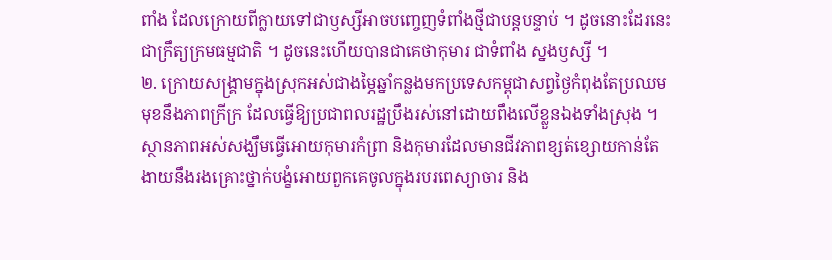ពាំង ដែលក្រោយពីក្លាយទៅជាឫស្សីអាចបញ្ចេញទំពាំងថ្មីជាបន្តបន្ទាប់ ។ ដូចនោះដែរនេះជាក្រឹត្យក្រមធម្មជាតិ ។ ដូចនេះហើយបានជាគេថាកុមារ ជាទំពាំង ស្នងឫស្សី ។
២. ក្រោយសង្រ្គាមក្នុងស្រុកអស់ជាងម្ភៃឆ្នាំកន្លងមកប្រទេសកម្ពុជាសព្វថ្ងៃកំពុងតែប្រឈមមុខនឹងភាពក្រីក្រ ដែលធ្វើឱ្យប្រជាពលរដ្ឋប្រឹងរស់នៅដោយពឹងលើខ្លួនឯងទាំងស្រុង ។ ស្ថានភាពអស់សង្ឃឹមធ្វើអោយកុមារកំព្រា និងកុមារដែលមានជីវភាពខ្សត់ខ្សោយកាន់តែងាយនឹងរងគ្រោះថ្នាក់បង្ខំអោយពួកគេចូលក្នុងរបរពេស្យាចារ និង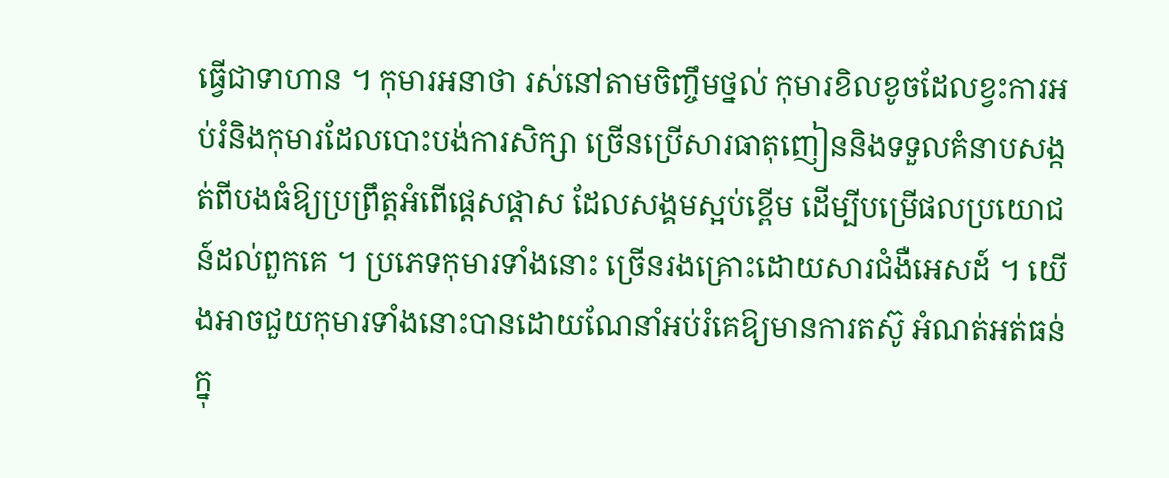ធ្វើជាទាហាន ។ កុមារអនាថា រស់នៅតាមចិញ្ចឹមថ្នល់ កុមារខិលខូចដែលខ្វះការអប់រំនិងកុមារដែលបោះបង់ការសិក្សា ច្រើនប្រើសារធាតុញៀននិងទទួលគំនាបសង្កត់ពីបងធំឱ្យប្រព្រឹត្តអំពើផ្តេសផ្តាស ដែលសង្គមស្អប់ខ្ពើម ដើម្បីបម្រើផលប្រយោជន៍ដល់ពួកគេ ។ ប្រភេទកុមារទាំងនោះ ច្រើនរងគ្រោះដោយសារជំងឺអេសដ៍ ។ យើងអាចជួយកុមារទាំងនោះបានដោយណែនាំអប់រំគេឱ្យមានការតស៊ូ អំណត់អត់ធន់ក្នុ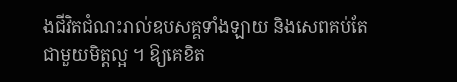ងជីវិតជំណះរាល់ឧបសគ្គទាំងឡាយ និងសេពគប់តែជាមួយមិត្តល្អ ។ ឱ្យគេខិត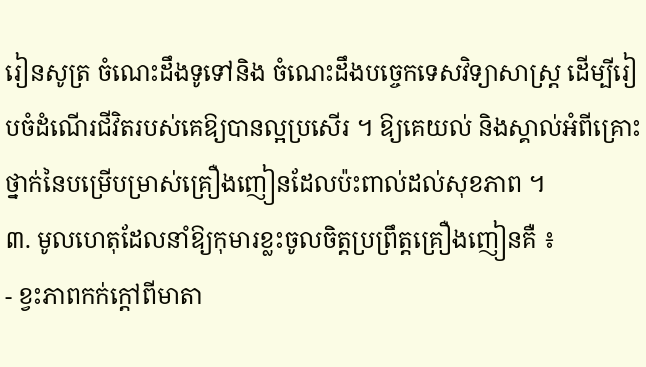រៀនសូត្រ ចំណេះដឹងទូទៅនិង ចំណេះដឹងបច្ចេកទេសវិទ្យាសាស្រ្ត ដើម្បីរៀបចំដំណើរជីវិតរបស់គេឱ្យបានល្អប្រសើរ ។ ឱ្យគេយល់ និងស្គាល់អំពីគ្រោះថ្នាក់នៃបម្រើបម្រាស់គ្រឿងញៀនដែលប៉ះពាល់ដល់សុខភាព ។
៣. មូលហេតុដែលនាំឱ្យកុមារខ្លះចូលចិត្តប្រព្រឹត្តគ្រឿងញៀនគឺ ៖
- ខ្វះភាពកក់ក្តៅពីមាតា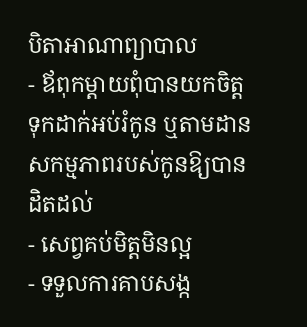បិតាអាណាព្យាបាល
- ឪពុកម្តាយពុំបានយកចិត្តទុកដាក់អប់រំកូន ឬតាមដានសកម្មភាពរបស់កូនឱ្យបានដិតដល់
- សេព្វគប់មិត្តមិនល្អ
- ទទួលការគាបសង្ក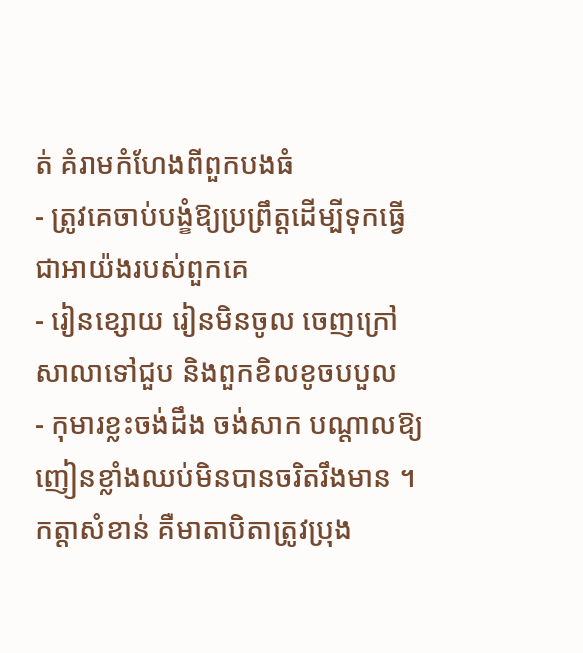ត់ គំរាមកំហែងពីពួកបងធំ
- ត្រូវគេចាប់បង្ខំឱ្យប្រព្រឹត្តដើម្បីទុកធ្វើជាអាយ៉ងរបស់ពួកគេ
- រៀនខ្សោយ រៀនមិនចូល ចេញក្រៅសាលាទៅជួប និងពួកខិលខូចបបួល
- កុមារខ្លះចង់ដឹង ចង់សាក បណ្តាលឱ្យញៀនខ្លាំងឈប់មិនបានចរិតរឹងមាន ។
កត្តាសំខាន់ គឺមាតាបិតាត្រូវប្រុង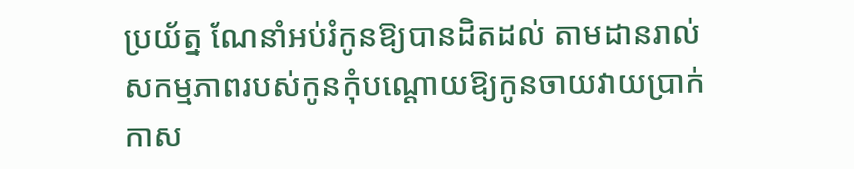ប្រយ័ត្ន ណែនាំអប់រំកូនឱ្យបានដិតដល់ តាមដានរាល់សកម្មភាពរបស់កូនកុំបណ្តោយឱ្យកូនចាយវាយប្រាក់កាស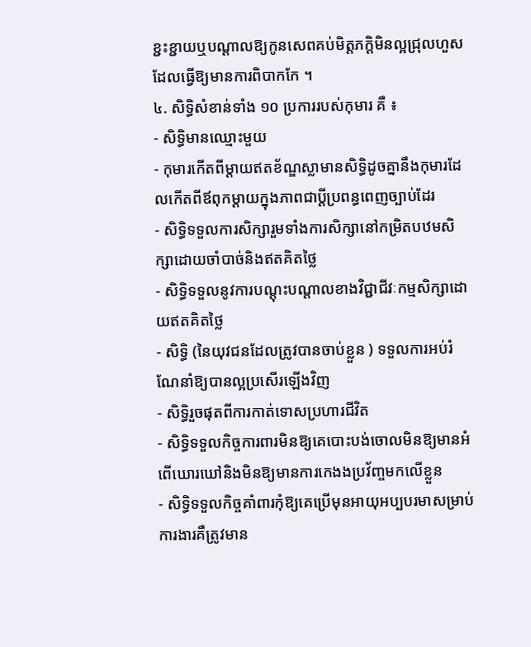ខ្ជះខ្ជាយឬបណ្តាលឱ្យកូនសេពគប់មិត្តភក្តិមិនល្អជ្រុលហួស ដែលធ្វើឱ្យមានការពិបាកកែ ។
៤. សិទ្ធិសំខាន់ទាំង ១០ ប្រការរបស់កុមារ គឺ ៖
- សិទ្ធិមានឈ្មោះមួយ
- កុមារកើតពីម្តាយឥតខ័ណ្ឌស្លាមានសិទ្ធិដូចគ្នានឹងកុមារដែលកើតពីឪពុកម្តាយក្នុងភាពជាប្តីប្រពន្ធពេញច្បាប់ដែរ
- សិទ្ធិទទួលការសិក្សារួមទាំងការសិក្សានៅកម្រិតបឋមសិក្សាដោយចាំបាច់និងឥតគិតថ្លៃ
- សិទ្ធិទទួលនូវការបណ្តុះបណ្តាលខាងវិជ្ជាជីវៈកម្មសិក្សាដោយឥតគិតថ្លៃ
- សិទ្ធិ (នៃយុវជនដែលត្រូវបានចាប់ខ្លួន ) ទទួលការអប់រំណែនាំឱ្យបានល្អប្រសើរឡើងវិញ
- សិទ្ធិរួចផុតពីការកាត់ទោសប្រហារជីវិត
- សិទ្ធិទទួលកិច្ចការពារមិនឱ្យគេបោះបង់ចោលមិនឱ្យមានអំពើឃោរឃៅនិងមិនឱ្យមានការកេងងប្រវ័ញ្ចមកលើខ្លួន
- សិទ្ធិទទួលកិច្ចគាំពារកុំឱ្យគេប្រើមុនអាយុអប្បបរមាសម្រាប់ការងារគឺត្រូវមាន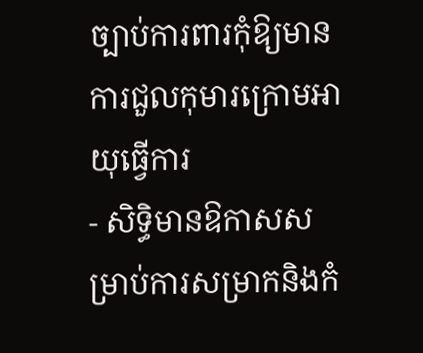ច្បាប់ការពារកុំឱ្យមានការជួលកុមារក្រោមអាយុធ្វើការ
- សិទ្ធិមានឱកាសសម្រាប់ការសម្រាកនិងកំ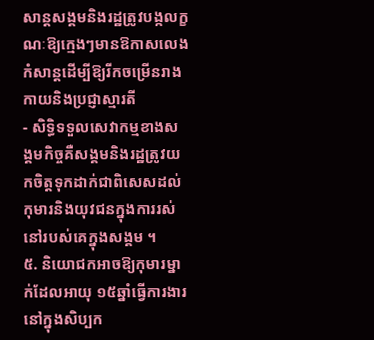សាន្តសង្គមនិងរដ្ឋត្រូវបង្កលក្ខណៈឱ្យក្មេងៗមានឱកាសលេងកំសាន្តដើម្បីឱ្យរីកចម្រើនរាងកាយនិងប្រជ្ញាស្មារតី
- សិទ្ធិទទួលសេវាកម្មខាងសង្គមកិច្ចគឺសង្គមនិងរដ្ឋត្រូវយកចិត្តទុកដាក់ជាពិសេសដល់កុមារនិងយុវជនក្នុងការរស់នៅរបស់គេក្នុងសង្គម ។
៥. និយោជកអាចឱ្យកុមារម្នាក់ដែលអាយុ ១៥ឆ្នាំធ្វើការងារនៅក្នុងសិប្បក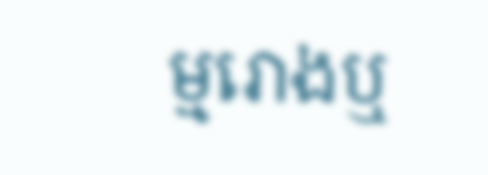ម្មរោងឬ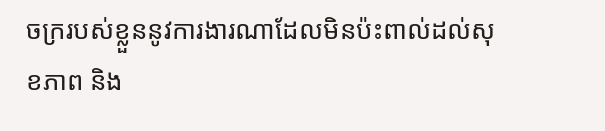ចក្ររបស់ខ្លួននូវការងារណាដែលមិនប៉ះពាល់ដល់សុខភាព និង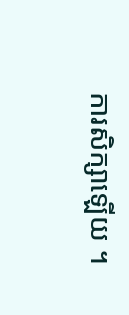ការសិក្សាឡើយ ។